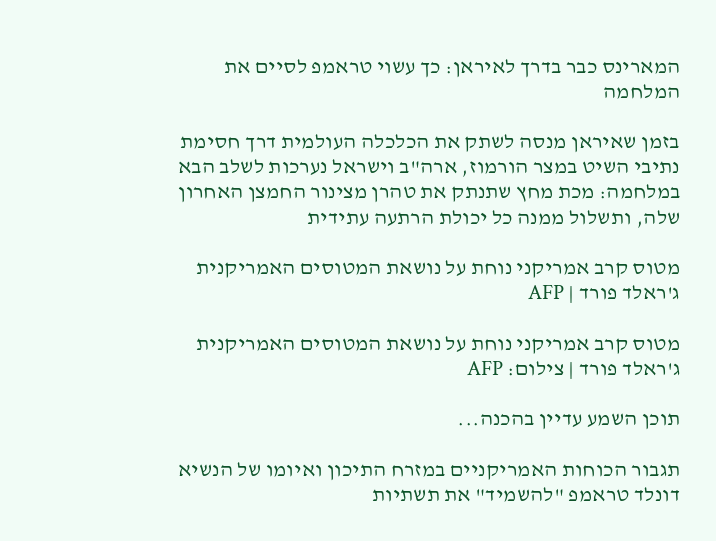המארינס כבר בדרך לאיראן: כך עשוי טראמפ לסיים את המלחמה

בזמן שאיראן מנסה לשתק את הכלכלה העולמית דרך חסימת נתיבי השיט במצר הורמוז, ארה"ב וישראל נערכות לשלב הבא במלחמה: מכת מחץ שתנתק את טהרן מצינור החמצן האחרון שלה, ותשלול ממנה כל יכולת הרתעה עתידית

מטוס קרב אמריקני נוחת על נושאת המטוסים האמריקנית ג'ראלד פורד | AFP

מטוס קרב אמריקני נוחת על נושאת המטוסים האמריקנית ג'ראלד פורד | צילום: AFP

תוכן השמע עדיין בהכנה...

תגבור הכוחות האמריקניים במזרח התיכון ואיומו של הנשיא דונלד טראמפ "להשמיד" את תשתיות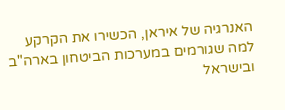האנרגיה של איראן, הכשירו את הקרקע למה שגורמים במערכות הביטחון בארה"ב ובישראל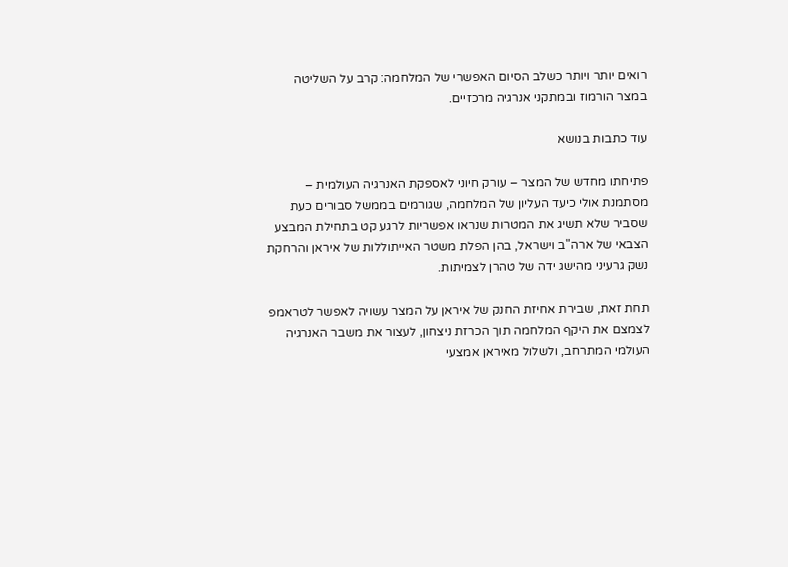רואים יותר ויותר כשלב הסיום האפשרי של המלחמה: קרב על השליטה במצר הורמוז ובמתקני אנרגיה מרכזיים.

עוד כתבות בנושא

פתיחתו מחדש של המצר – עורק חיוני לאספקת האנרגיה העולמית – מסתמנת אולי כיעד העליון של המלחמה, שגורמים בממשל סבורים כעת שסביר שלא תשיג את המטרות שנראו אפשריות לרגע קט בתחילת המבצע הצבאי של ארה"ב וישראל, בהן הפלת משטר האייתוללות של איראן והרחקת נשק גרעיני מהישג ידה של טהרן לצמיתות.

תחת זאת, שבירת אחיזת החנק של איראן על המצר עשויה לאפשר לטראמפ לצמצם את היקף המלחמה תוך הכרזת ניצחון, לעצור את משבר האנרגיה העולמי המתרחב, ולשלול מאיראן אמצעי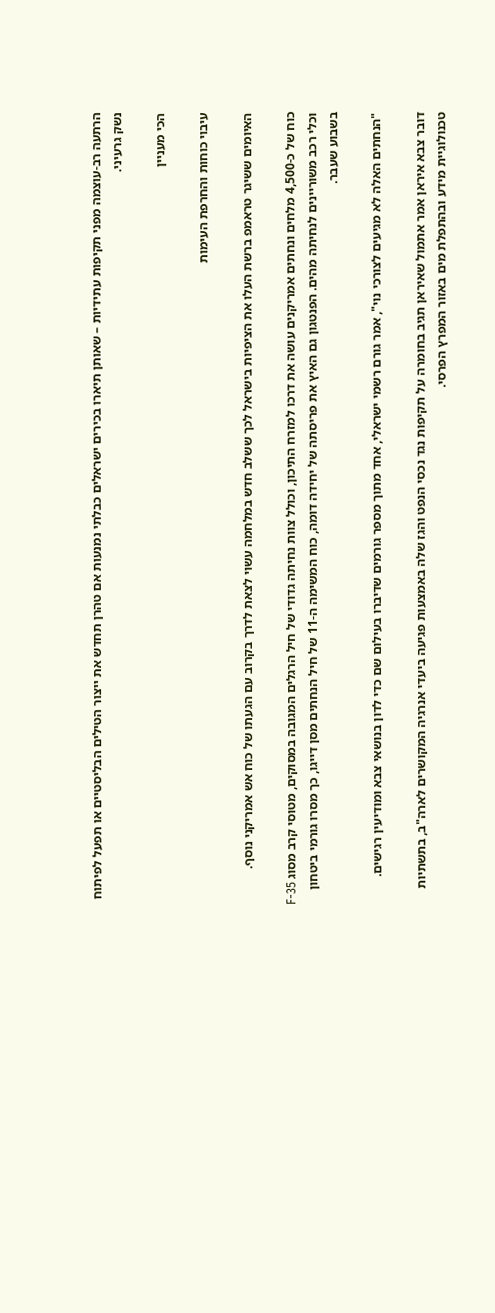הרתעה רב-עוצמה מפני תקיפות עתידיות – שאותן תיארו בכירים ישראלים כבלתי נמנעות אם טהרן תחדש את ייצור הטילים הבליסטיים או תפעל לפיתוח נשק גרעיני.

הכי מעניין

עיבוי כוחות והחרפת העימות

האיומים ששיגר טראמפ ברשת העלו את הציפיות בישראל לכך ששלב חדש במלחמה עשוי לצאת לדרך בקרוב עם הגעתו של כוח אש אמריקני נוסף.

כוח של כ-4,500 מלחים ונחתים אמריקנים עושה את דרכו למזרח התיכון, וכולל צוות נחיתה גדודי של חיל הרגלים המגובה במסוקים, מטוסי קרב מסוג F-35 וכלי רכב משוריינים לנחיתה מהים. הפנטגון גם האיץ את פריסתה של יחידה דומה, כוח המשימה ה-11 של חיל הנחתים מסן דייגו, כך מסרו גורמי ביטחון בשבוע שעבר.

"הנחתים האלה לא מגיעים לצורכי נוי", אמר גורם רשמי ישראלי, אחד מתוך מספר גורמים שדיברו בעילום שם כדי לדון בנושאי צבא ומודיעין רגישים.

דובר צבא איראן אמר אתמול שאיראן תגיב בחומרה על תקיפות נגד נכסי הנפט והגז שלה באמצעות פגיעה ביעדי אנרגיה המקושרים לארה"ב, בתשתיות טכנולוגיית מידע ובהתפלת מים באזור המפרץ הפרסי.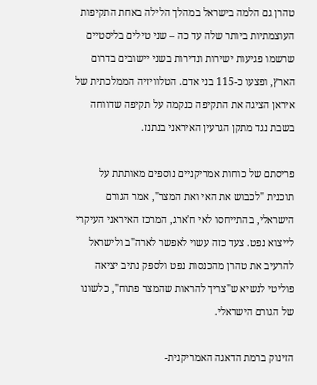טהרן גם הלמה בישראל במהלך הלילה באחת התקיפות העוצמתיות ביותר שלה עד כה – שני טילים בליסטיים שרשמו פגיעות ישירות ונדירות בשני יישובים בדרום הארץ, ופצעו כ-115 בני אדם. הטלוויזיה הממלכתית של איראן הציגה את התקיפה כנקמה על תקיפה שדווחה בשבת נגד מתקן הגרעין האיראני בנתנז.

פריסתם של כוחות אמריקניים נוספים מאותתת על תוכנית "לכבוש את האי ואת המצר", אמר הגורם הישראלי, בהתייחסו לאי ח'ארג, המרכז האיראני העיקרי לייצוא נפט. צעד כזה עשוי לאפשר לארה"ב ולישראל להרעיב את טהרן מהכנסות נפט ולספק נתיב יציאה פוליטי לנשיא ש"צריך להראות שהמצר פתוח", כלשונו של הגורם הישראלי.

הזינוק ברמת הדאגה האמריקנית-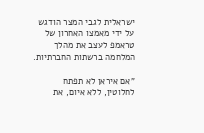ישראלית לגבי המצר הודגש על ידי מאמצו האחרון של טראמפ לעצב את מהלך המלחמה ברשתות החברתיות.

"אם איראן לא תפתח לחלוטין, ללא איום, את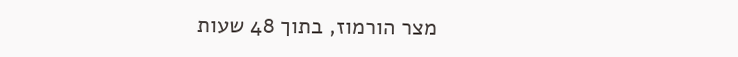מצר הורמוז, בתוך 48 שעות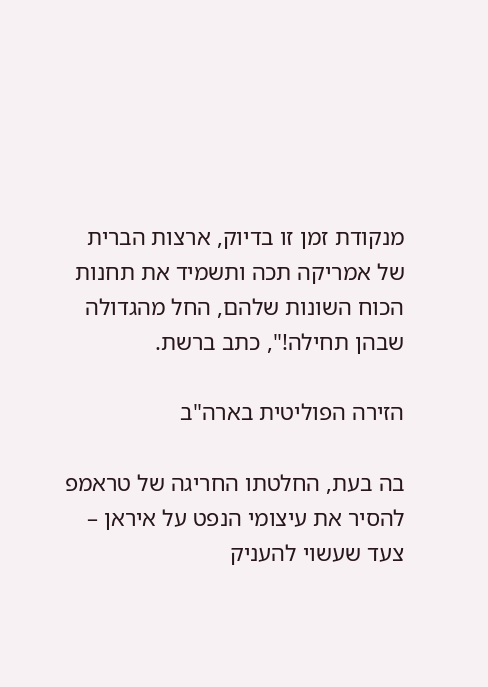מנקודת זמן זו בדיוק, ארצות הברית של אמריקה תכה ותשמיד את תחנות הכוח השונות שלהם, החל מהגדולה שבהן תחילה!", כתב ברשת.

הזירה הפוליטית בארה"ב

בה בעת, החלטתו החריגה של טראמפ להסיר את עיצומי הנפט על איראן – צעד שעשוי להעניק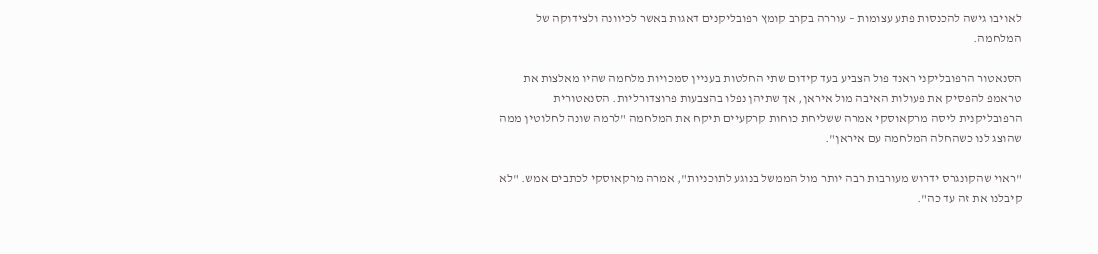לאויבו גישה להכנסות פתע עצומות – עוררה בקרב קומץ רפובליקנים דאגות באשר לכיוונה ולצידוקה של המלחמה.

הסנאטור הרפובליקני ראנד פול הצביע בעד קידום שתי החלטות בעניין סמכויות מלחמה שהיו מאלצות את טראמפ להפסיק את פעולות האיבה מול איראן, אך שתיהן נפלו בהצבעות פרוצדורליות. הסנאטורית הרפובליקנית ליסה מרקאוסקי אמרה ששליחת כוחות קרקעיים תיקח את המלחמה "לרמה שונה לחלוטין ממה שהוצג לנו כשהחלה המלחמה עם איראן".

"ראוי שהקונגרס ידרוש מעורבות רבה יותר מול הממשל בנוגע לתוכניות", אמרה מרקאוסקי לכתבים אמש. "לא קיבלנו את זה עד כה".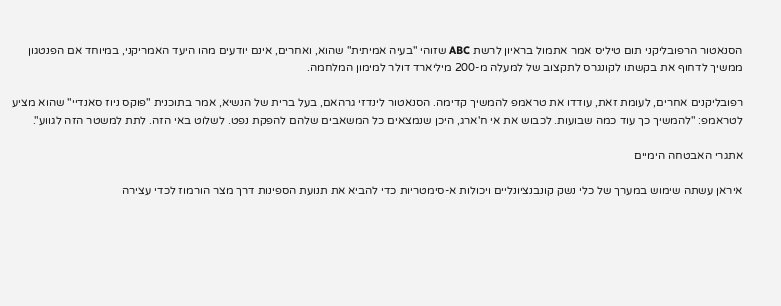הסנאטור הרפובליקני תום טיליס אמר אתמול בראיון לרשת ABC שזוהי "בעיה אמיתית" שהוא, ואחרים, אינם יודעים מהו היעד האמריקני, במיוחד אם הפנטגון ממשיך לדחוף את בקשתו לקונגרס לתקצוב של למעלה מ-200 מיליארד דולר למימון המלחמה.

רפובליקנים אחרים, לעומת זאת, עודדו את טראמפ להמשיך קדימה. הסנאטור לינדזי גרהאם, בעל ברית של הנשיא, אמר בתוכנית "פוקס ניוז סאנדיי" שהוא מציע לטראמפ: "להמשיך כך עוד כמה שבועות. לכבוש את אי ח'ארג, היכן שנמצאים כל המשאבים שלהם להפקת נפט. לשלוט באי הזה. לתת למשטר הזה לגווע".

אתגרי האבטחה הימיים

איראן עשתה שימוש במערך של כלי נשק קונבנציונליים ויכולות א-סימטריות כדי להביא את תנועת הספינות דרך מצר הורמוז לכדי עצירה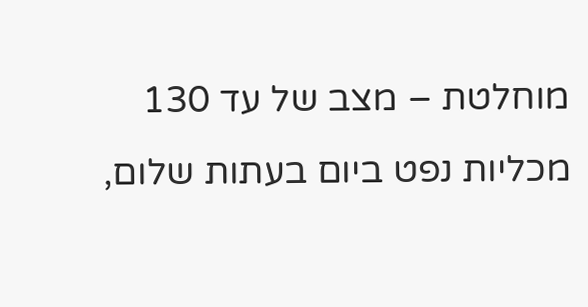מוחלטת – מצב של עד 130 מכליות נפט ביום בעתות שלום,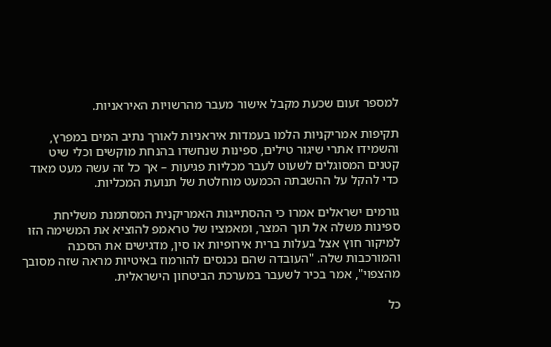למספר זעום שכעת מקבל אישור מעבר מהרשויות האיראניות.

תקיפות אמריקניות הלמו בעמדות איראניות לאורך נתיב המים במפרץ, והשמידו אתרי שיגור טילים, ספינות שנחשדו בהנחת מוקשים וכלי שיט קטנים המסוגלים לשעוט לעבר מכליות פגיעות – אך כל זה עשה מעט מאוד כדי להקל על ההשבתה הכמעט מוחלטת של תנועת המכליות.

גורמים ישראלים אמרו כי ההסתייגות האמריקנית המסתמנת משליחת ספינות משלה אל תוך המצר, ומאמציו של טראמפ להוציא את המשימה הזו למיקור חוץ אצל בעלות ברית אירופיות או סין, מדגישים את הסכנה והמורכבות שלה. "העובדה שהם נכנסים להורמוז באיטיות מראה שזה מסובך מהצפוי", אמר בכיר לשעבר במערכת הביטחון הישראלית.

כל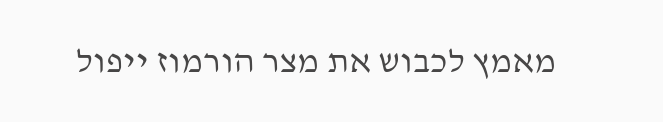מאמץ לכבוש את מצר הורמוז ייפול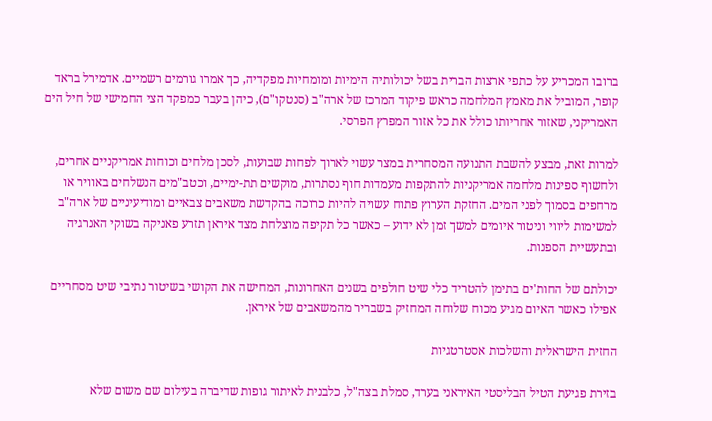ברובו המכריע על כתפי ארצות הברית בשל יכולותיה הימיות ומומחיות מפקדיה, כך אמרו גורמים רשמיים. אדמירל בראד קופר, המוביל את מאמץ המלחמה כראש פיקוד המרכז של ארה"ב (סנטקו"ם), כיהן בעבר כמפקד הצי החמישי של חיל הים האמריקני, שאזור אחריותו כולל את כל אזור המפרץ הפרסי.

למרות זאת, מבצע להשבת התנועה המסחרית במצר עשוי לארוך לפחות שבועות, לסכן מלחים וכוחות אמריקניים אחרים, ולחשוף ספינות מלחמה אמריקניות להתקפות מעמדות חוף נסתרות, מוקשים תת-ימיים, וכטב"מים הנשלחים באוויר או מרחפים בסמוך לפני המים. החזקת הערוץ פתוח עשויה להיות כרוכה בהקדשת משאבים צבאיים ומודיעיניים של ארה"ב למשימות ליווי וניטור איומים למשך זמן לא ידוע – כאשר כל תקיפה מוצלחת מצד איראן תזרע פאניקה בשוקי האנרגיה ובתעשיית הספנות.

יכולתם של החות'ים בתימן להטריד כלי שיט חולפים בשנים האחרונות, המחישה את הקושי בשיטור נתיבי שיט מסחריים אפילו כאשר האיום מגיע מכוח שלוחה המחזיק בשבריר מהמשאבים של איראן.

החזית הישראלית והשלכות אסטרטגיות

בזירת פגיעת הטיל הבליסטי האיראני בערד, סמלת בצה"ל, כלבנית לאיתור גופות שדיברה בעילום שם משום שלא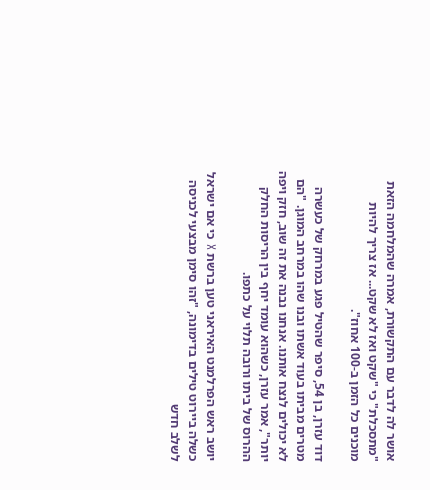אושר לה לדבר עם התקשורת, אמרה שהמלחמה הזאת "מתסכלת" כי "שקט ואז לא שקט... אז צריך להיות מוכנים כל הזמן ב-100 אחוז".

דוד עזרן, בן 54, סיפר שהטיל פגע במרחק של כעשרה מטרים מביתו בעוד אשתו ובנו שהו במרחב המוגן. "הם לא יכולים לנצח אותנו. אנחנו נבנה את זה שוב, חזק ויפה יותר", אמר עזרן, כשהוא עומד יחף בין הריסות החלק ההרוס של ביתו ורובה תלוי על כתפו.

יושב ראש הפרלמנט האיראני טען ברשת X כי אם ישראל כשלה ביירוט טילים בדימונה, "זהו סימן מבצעי לכניסה לשלב חדש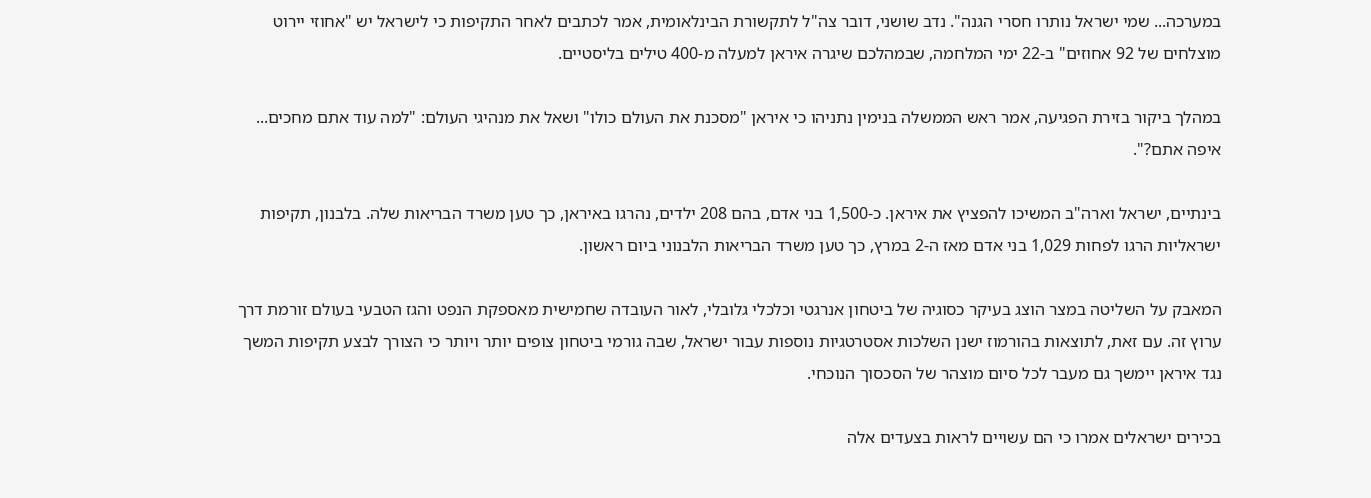במערכה... שמי ישראל נותרו חסרי הגנה". נדב שושני, דובר צה"ל לתקשורת הבינלאומית, אמר לכתבים לאחר התקיפות כי לישראל יש "אחוזי יירוט מוצלחים של 92 אחוזים" ב-22 ימי המלחמה, שבמהלכם שיגרה איראן למעלה מ-400 טילים בליסטיים.

במהלך ביקור בזירת הפגיעה, אמר ראש הממשלה בנימין נתניהו כי איראן "מסכנת את העולם כולו" ושאל את מנהיגי העולם: "למה עוד אתם מחכים... איפה אתם?".

בינתיים, ישראל וארה"ב המשיכו להפציץ את איראן. כ-1,500 בני אדם, בהם 208 ילדים, נהרגו באיראן, כך טען משרד הבריאות שלה. בלבנון, תקיפות ישראליות הרגו לפחות 1,029 בני אדם מאז ה-2 במרץ, כך טען משרד הבריאות הלבנוני ביום ראשון.

המאבק על השליטה במצר הוצג בעיקר כסוגיה של ביטחון אנרגטי וכלכלי גלובלי, לאור העובדה שחמישית מאספקת הנפט והגז הטבעי בעולם זורמת דרך ערוץ זה. עם זאת, לתוצאות בהורמוז ישנן השלכות אסטרטגיות נוספות עבור ישראל, שבה גורמי ביטחון צופים יותר ויותר כי הצורך לבצע תקיפות המשך נגד איראן יימשך גם מעבר לכל סיום מוצהר של הסכסוך הנוכחי.

בכירים ישראלים אמרו כי הם עשויים לראות בצעדים אלה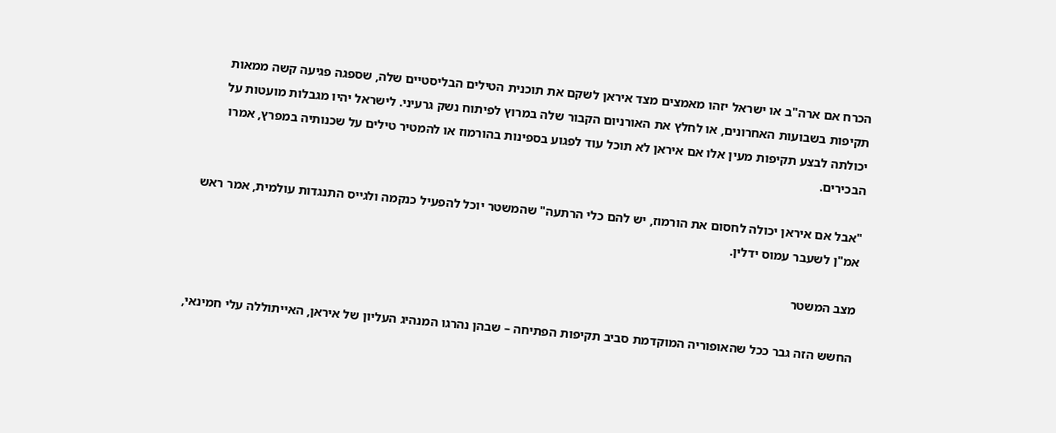הכרח אם ארה"ב או ישראל יזהו מאמצים מצד איראן לשקם את תוכנית הטילים הבליסטיים שלה, שספגה פגיעה קשה ממאות תקיפות בשבועות האחרונים, או לחלץ את האורניום הקבור שלה במרוץ לפיתוח נשק גרעיני. לישראל יהיו מגבלות מועטות על יכולתה לבצע תקיפות מעין אלו אם איראן לא תוכל עוד לפגוע בספינות בהורמוז או להמטיר טילים על שכנותיה במפרץ, אמרו הבכירים.

"אבל אם איראן יכולה לחסום את הורמוז, יש להם כלי הרתעה" שהמשטר יוכל להפעיל כנקמה ולגייס התנגדות עולמית, אמר ראש אמ"ן לשעבר עמוס ידלין.

מצב המשטר

החשש הזה גבר ככל שהאופוריה המוקדמת סביב תקיפות הפתיחה – שבהן נהרגו המנהיג העליון של איראן, האייתוללה עלי חמינאי,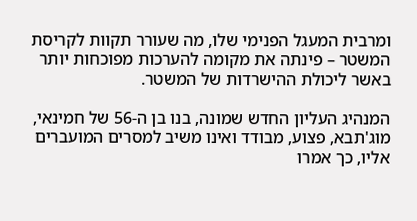ומרבית המעגל הפנימי שלו, מה שעורר תקוות לקריסת המשטר – פינתה את מקומה להערכות מפוכחות יותר באשר ליכולת ההישרדות של המשטר.

המנהיג העליון החדש שמונה, בנו בן ה-56 של חמינאי, מוג'תבא, פצוע, מבודד ואינו משיב למסרים המועברים אליו, כך אמרו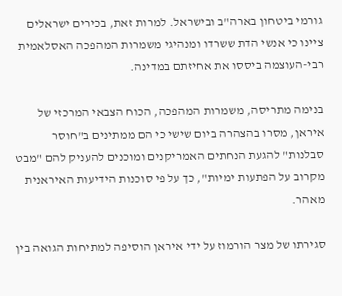גורמי ביטחון בארה"ב ובישראל. למרות זאת, בכירים ישראלים ציינו כי אנשי הדת ששרדו ומנהיגי משמרות המהפכה האסלאמית רבי-העוצמה ביססו את אחיזתם במדינה.

בנימה מתריסה, משמרות המהפכה, הכוח הצבאי המרכזי של איראן, מסרו בהצהרה ביום שישי כי הם ממתינים ב"חוסר סבלנות" להגעת הנחתים האמריקנים ומוכנים להעניק להם "מבט מקרוב על הפתעות ימיות", כך על פי סוכנות הידיעות האיראנית מאהר.

סגירתו של מצר הורמוז על ידי איראן הוסיפה למתיחות הגואה בין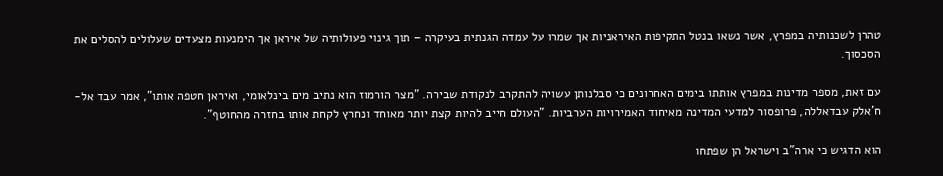טהרן לשכנותיה במפרץ, אשר נשאו בנטל התקיפות האיראניות אך שמרו על עמדה הגנתית בעיקרה – תוך גינוי פעולותיה של איראן אך הימנעות מצעדים שעלולים להסלים את הסכסוך.

עם זאת, מספר מדינות במפרץ אותתו בימים האחרונים כי סבלנותן עשויה להתקרב לנקודת שבירה. "מצר הורמוז הוא נתיב מים בינלאומי, ואיראן חטפה אותו", אמר עבד אל-ח'אלק עבדאללה, פרופסור למדעי המדינה מאיחוד האמירויות הערביות. "העולם חייב להיות קצת יותר מאוחד ונחרץ לקחת אותו בחזרה מהחוטף".

הוא הדגיש כי ארה"ב וישראל הן שפתחו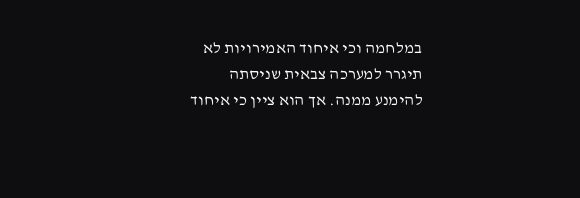במלחמה וכי איחוד האמירויות לא תיגרר למערכה צבאית שניסתה להימנע ממנה. אך הוא ציין כי איחוד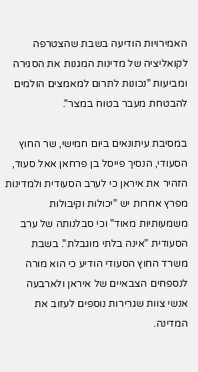האמירויות הודיעה בשבת שהצטרפה לקואליציה של מדינות המגנות את הסגירה ומביעות "נכונות לתרום למאמצים הולמים להבטחת מעבר בטוח במצר".

במסיבת עיתונאים ביום חמישי, שר החוץ הסעודי, הנסיך פייסל בן פרחאן אאל סעוד, הזהיר את איראן כי לערב הסעודית ולמדינות מפרץ אחרות יש "יכולות וקיבולות משמעותיות מאוד" וכי סבלנותה של ערב הסעודית "אינה בלתי מוגבלת". בשבת משרד החוץ הסעודי הודיע כי הוא מורה לנספחים הצבאיים של איראן ולארבעה אנשי צוות שגרירות נוספים לעזוב את המדינה.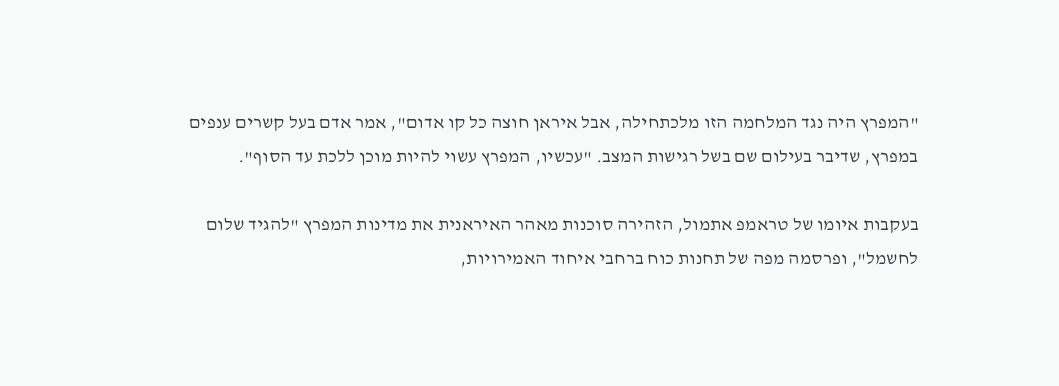"המפרץ היה נגד המלחמה הזו מלכתחילה, אבל איראן חוצה כל קו אדום", אמר אדם בעל קשרים ענפים במפרץ, שדיבר בעילום שם בשל רגישות המצב. "עכשיו, המפרץ עשוי להיות מוכן ללכת עד הסוף".

בעקבות איומו של טראמפ אתמול, הזהירה סוכנות מאהר האיראנית את מדינות המפרץ "להגיד שלום לחשמל", ופרסמה מפה של תחנות כוח ברחבי איחוד האמירויות,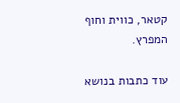קטאר, כווית וחוף המפרץ.

עוד כתבות בנושא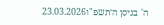ה' בניסן ה׳תשפ"ו23.03.2026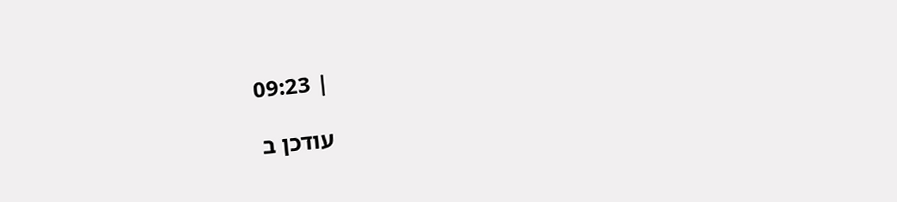| 09:23

עודכן ב